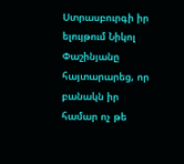Ստրասբուրգի իր ելույթում Նիկոլ Փաշինյանը հայտարարեց, որ բանակն իր համար ոչ թե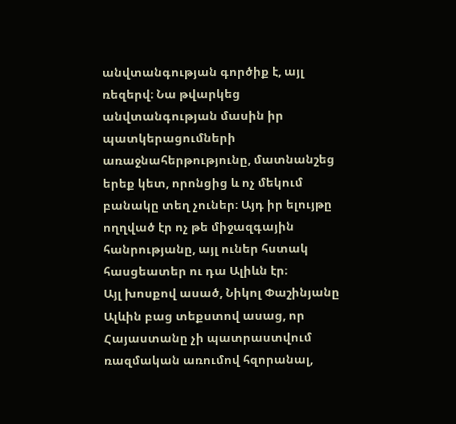անվտանգության գործիք է, այլ ռեզերվ։ Նա թվարկեց անվտանգության մասին իր պատկերացումների առաջնահերթությունը, մատնանշեց երեք կետ, որոնցից և ոչ մեկում բանակը տեղ չուներ։ Այդ իր ելույթը ողղված էր ոչ թե միջազգային հանրությանը, այլ ուներ հստակ հասցեատեր ու դա Ալիևն էր։
Այլ խոսքով ասած, Նիկոլ Փաշինյանը Ալևին բաց տեքստով ասաց, որ Հայաստանը չի պատրաստվում ռազմական առումով հզորանալ,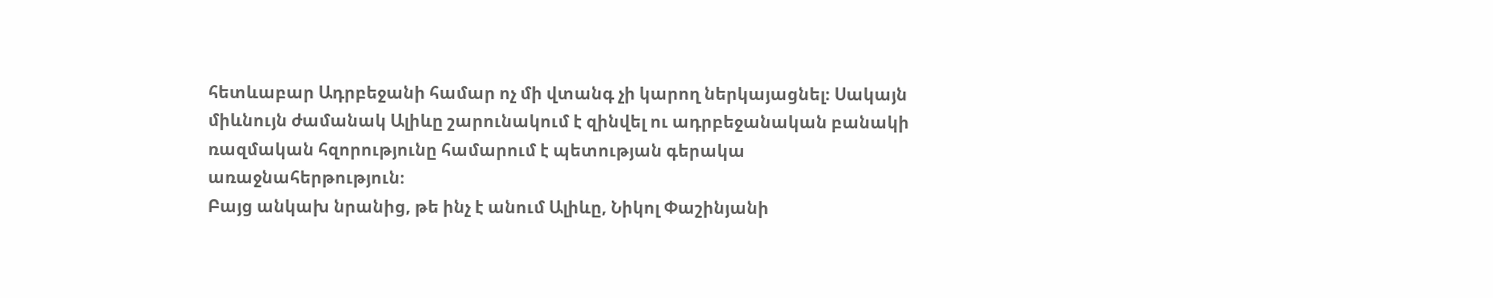հետևաբար Ադրբեջանի համար ոչ մի վտանգ չի կարող ներկայացնել։ Սակայն միևնույն ժամանակ Ալիևը շարունակում է զինվել ու ադրբեջանական բանակի ռազմական հզորությունը համարում է պետության գերակա առաջնահերթություն։
Բայց անկախ նրանից, թե ինչ է անում Ալիևը, Նիկոլ Փաշինյանի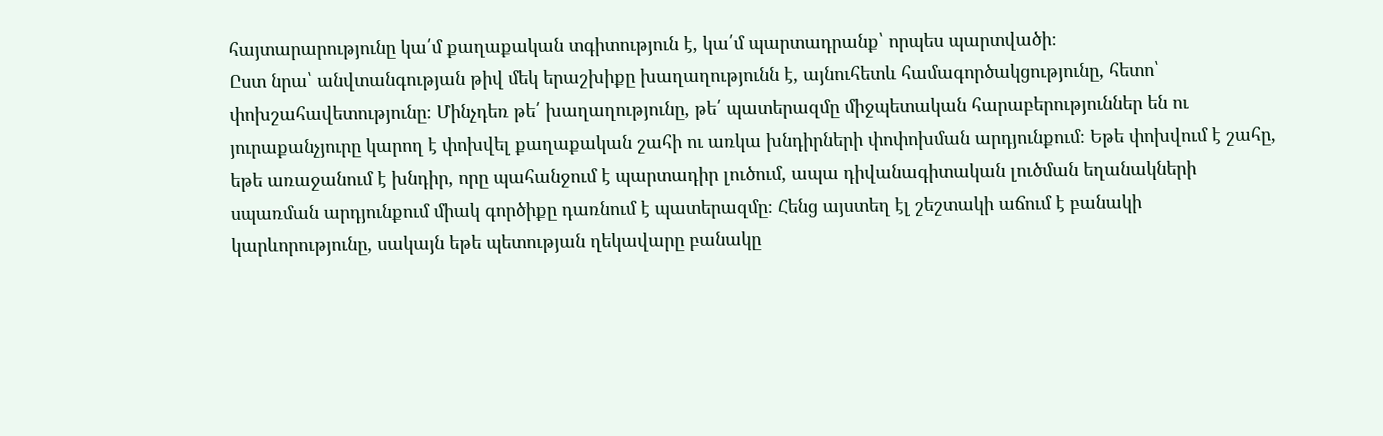հայտարարությունը կա՛մ քաղաքական տգիտություն է, կա՛մ պարտադրանք՝ որպես պարտվածի։
Ըստ նրա՝ անվտանգության թիվ մեկ երաշխիքը խաղաղությունն է, այնուհետև համագործակցությունը, հետո՝ փոխշահավետությունը։ Մինչդեռ թե՛ խաղաղությունը, թե՛ պատերազմը միջպետական հարաբերություններ են ու յուրաքանչյուրը կարող է փոխվել քաղաքական շահի ու առկա խնդիրների փոփոխման արդյունքում։ Եթե փոխվում է շահը, եթե առաջանում է խնդիր, որը պահանջում է պարտադիր լուծում, ապա դիվանագիտական լուծման եղանակների սպառման արդյունքում միակ գործիքը դառնում է պատերազմը։ Հենց այստեղ էլ շեշտակի աճում է բանակի կարևորությունը, սակայն եթե պետության ղեկավարը բանակը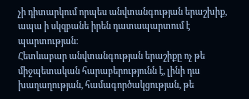չի դիտարկում որպես անվտանգության երաշխիք, ապա ի սկզբանե իրեն դատապարտում է պարտության։
Հետևաբար անվտանգության երաշիքը ոչ թե միջպետական հարաբերությունն է, լինի դա խաղաղության, համագործակցության, թե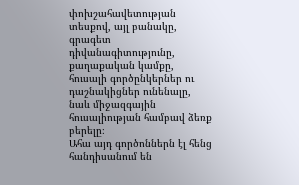փոխշահավետության տեսքով, այլ բանակը, գրագետ դիվանագիտությունը, քաղաքական կամքը, հուսալի գործընկերներ ու դաշնակիցներ ունենալը, նաև միջազգային հուսալիության համբավ ձեռք բերելը։
Ահա այդ գործոններն էլ հենց հանդիսանում են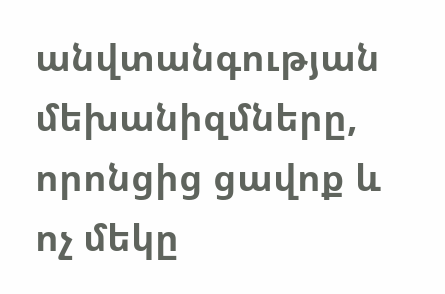անվտանգության մեխանիզմները, որոնցից ցավոք և ոչ մեկը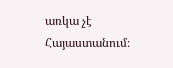առկա չէ Հայաստանում։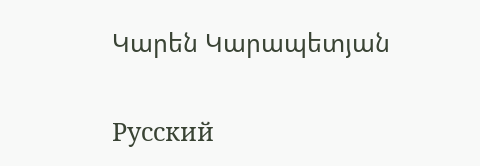Կարեն Կարապետյան

Русский